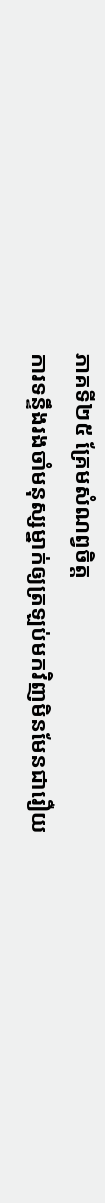ភាគទី២៥ គ្រែមសំណព្វចិត្ត
ការទន្ទឹងរងចាំមនុស្សម្នាក់ឲ្យត្រឡប់មកវិញមិនមែនជារឿយ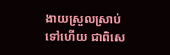ងាយស្រួលស្រាប់ទៅហើយ ជាពិសេ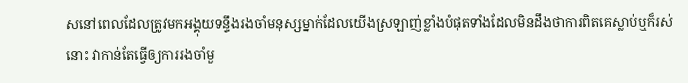សនៅពេលដែលត្រូវមកអង្គុយទន្ទឹងរងចាំមនុស្សម្នាក់ដែលយើងស្រឡាញ់ខ្លាំងបំផុតទាំងដែលមិនដឹងថាការពិតគេស្លាប់ឬក៏រស់នោះ វាកាន់តែធ្វើឲ្យការរងចាំមួ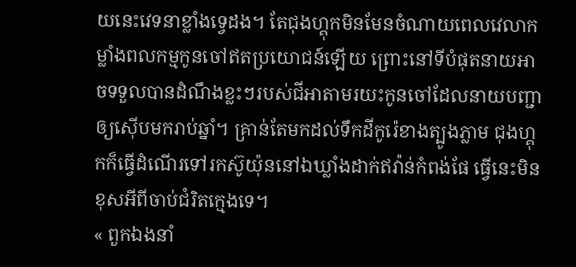យនេះវេទនាខ្លាំងទ្វេដង។ តែជុងហ្គុកមិនមែនចំណាយពេលវេលាកម្លាំងពលកម្មកូនចៅឥតប្រយោជន៍ឡើយ ព្រោះនៅទីបំផុតនាយអាចទទួលបានដំណឹងខ្លះៗរបស់ជីអាតាមរយះកូនចៅដែលនាយបញ្ជាឲ្យស៊ើបមករាប់ឆ្នាំ។ គ្រាន់តែមកដល់ទឹកដីកូរ៉េខាងត្បូងភ្លាម ជុងហ្គុកក៏ធ្វើដំណើរទៅរកស៊ូយ៉ុននៅឯឃ្លាំងដាក់ឥវ៉ាន់កំពង់ផែ ធ្វើនេះមិនខុសអីពីចាប់ជំរិតក្មេងទេ។
« ពួកឯងនាំ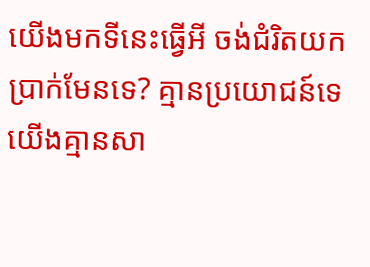យើងមកទីនេះធ្វើអី ចង់ជំរិតយកប្រាក់មែនទេ? គ្មានប្រយោជន៍ទេ យើងគ្មានសា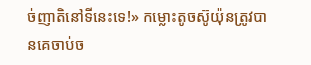ច់ញាតិនៅទីនេះទេ!» កម្លោះតូចស៊ូយ៉ុនត្រូវបានគេចាប់ច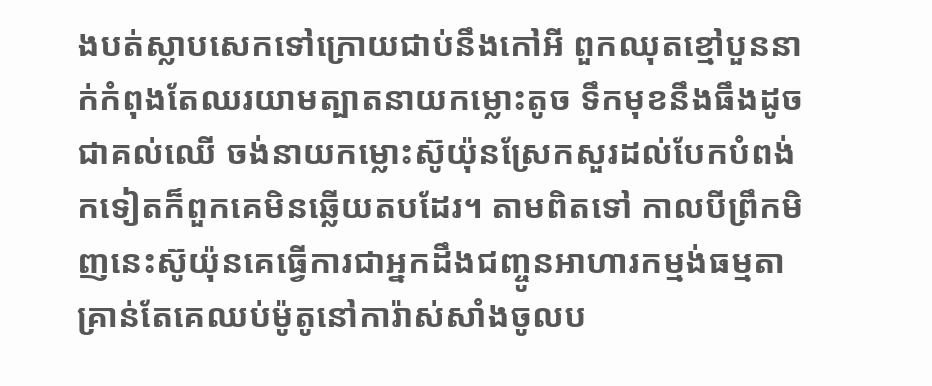ងបត់ស្លាបសេកទៅក្រោយជាប់នឹងកៅអី ពួកឈុតខ្មៅបួននាក់កំពុងតែឈរយាមត្បាតនាយកម្លោះតូច ទឹកមុខនឹងធឹងដូចជាគល់ឈើ ចង់នាយកម្លោះស៊ូយ៉ុនស្រែកសួរដល់បែកបំពង់កទៀតក៏ពួកគេមិនឆ្លើយតបដែរ។ តាមពិតទៅ កាលបីព្រឹកមិញនេះស៊ូយ៉ុនគេធ្វើការជាអ្នកដឹងជញ្ចូនអាហារកម្មង់ធម្មតា គ្រាន់តែគេឈប់ម៉ូតូនៅការ៉ាស់សាំងចូលប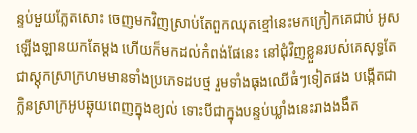ន្ទប់មួយភ្លែតសោះ ចេញមកវិញស្រាប់តែពួកឈុតខ្មៅនេះមកក្រៀកគេជាប់ អូសឡើងឡានយកតែម្តង ហើយក៏មកដល់កំពង់ផែនេះ នៅជុំវិញខ្លួនរបស់គេសុទ្ធតែជាស្តុកស្រាក្រហមមានទាំងប្រភេទដបថ្ម រួមទាំងធុងឈើធំៗទៀតផង បង្កើតជាក្លិនស្រាក្រអូបឆ្ងុយពេញក្នុងខ្យល់ ទោះបីជាក្នុងបន្ទប់ឃ្លាំងនេះរាងងងឹត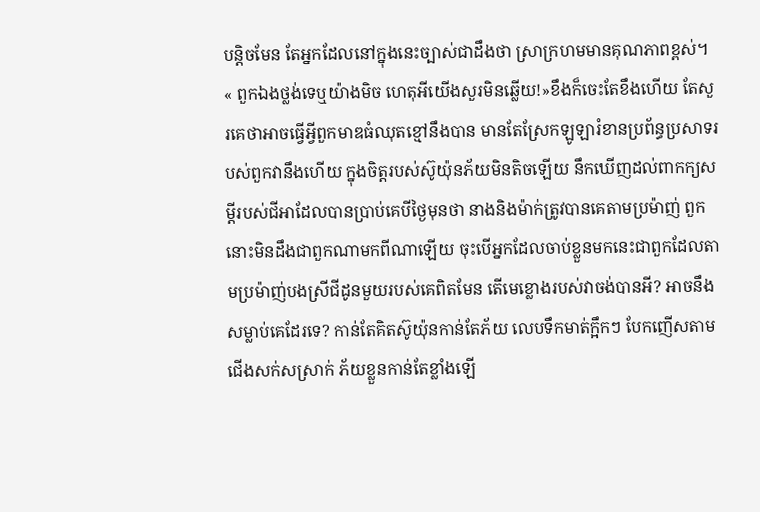បន្តិចមែន តែអ្នកដែលនៅក្នុងនេះច្បាស់ជាដឹងថា ស្រាក្រហមមានគុណភាពខ្ពស់។
« ពួកឯងថ្លង់ទេឬយ៉ាងមិច ហេតុអីយើងសួរមិនឆ្លើយ!»ខឹងក៏ចេះតែខឹងហើយ តែសួរគេថាអាចធ្វើអ្វីពួកមាឌធំឈុតខ្មៅនឹងបាន មានតែស្រែកឡូឡារំខានប្រព័ន្ធប្រសាទរបស់ពួកវានឹងហើយ ក្នុងចិត្តរបស់ស៊ូយ៉ុនភ័យមិនតិចឡើយ នឹកឃើញដល់ពាកក្យសម្តីរបស់ជីអាដែលបានប្រាប់គេបីថ្ងៃមុនថា នាងនិងម៉ាក់ត្រូវបានគេតាមប្រម៉ាញ់ ពួកនោះមិនដឹងជាពួកណាមកពីណាឡើយ ចុះបើអ្នកដែលចាប់ខ្លួនមកនេះជាពួកដែលតាមប្រម៉ាញ់បងស្រីជីដូនមួយរបស់គេពិតមែន តើមេខ្លោងរបស់វាចង់បានអី? អាចនឹងសម្លាប់គេដែរទេ? កាន់តែគិតស៊ូយ៉ុនកាន់តែភ័យ លេបទឹកមាត់ក្អឹកៗ បែកញើសតាមជើងសក់សស្រាក់ ភ័យខ្លួនកាន់តែខ្លាំងឡើ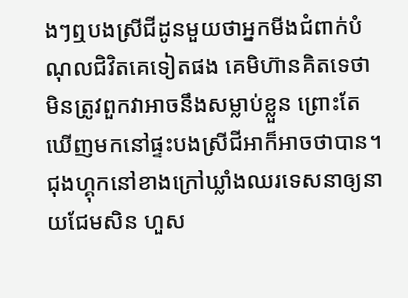ងៗឮបងស្រីជីដូនមួយថាអ្នកមីងជំពាក់បំណុលជិវិតគេទៀតផង គេមិហ៊ានគិតទេថាមិនត្រូវពួកវាអាចនឹងសម្លាប់ខ្លួន ព្រោះតែឃើញមកនៅផ្ទះបងស្រីជីអាក៏អាចថាបាន។
ជុងហ្គុកនៅខាងក្រៅឃ្លាំងឈរទេសនាឲ្យនាយជែមសិន ហួស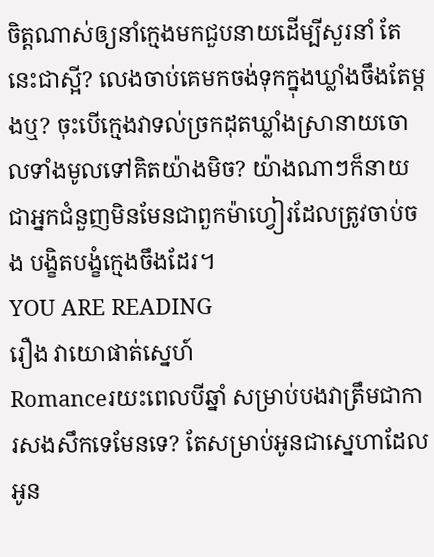ចិត្តណាស់ឲ្យនាំក្មេងមកជួបនាយដើម្បីសួរនាំ តែនេះជាស្អី? លេងចាប់គេមកចង់ទុកក្នុងឃ្លាំងចឹងតែម្តងឬ? ចុះបើក្មេងវាទល់ច្រកដុតឃ្លាំងស្រានាយចោលទាំងមូលទៅគិតយ៉ាងមិច? យ៉ាងណាៗក៏នាយជាអ្នកជំនួញមិនមែនជាពួកម៉ាហ្វៀរដែលត្រូវចាប់ចង បង្ខិតបង្ខំក្មេងចឹងដែរ។
YOU ARE READING
រឿង វាយោផាត់ស្នេហ៍
Romanceរយះពេលបីឆ្នាំ សម្រាប់បងវាត្រឹមជាការសងសឹកទេមែនទេ? តែសម្រាប់អូនជាស្នេហាដែលអូន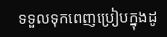ទទួលទុកពេញប្រៀបក្នុងដូ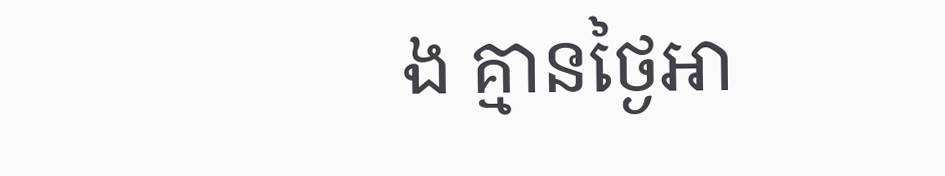ង គ្មានថ្ងៃអា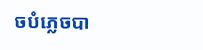ចបំភ្លេចបា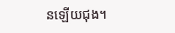នឡើយជុង។